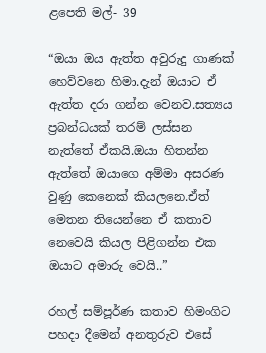ළපෙති මල්- 39

“ඔයා ඔය ඇත්ත අවුරුදු ගාණක් හෙව්වනෙ හිමා.දැන් ඔයාට ඒ ඇත්ත දරා ගන්න වෙනව.සත්‍යය ප්‍රබන්ධයක් තරම් ලස්සන නැත්තේ ඒකයි.ඔයා හිතන්න ඇත්තේ ඔයාගෙ අම්මා අසරණ වුණු කෙනෙක් කියලනෙ.ඒත් මෙතන තියෙන්නෙ ඒ කතාව නෙවෙයි කියල පිළිගන්න එක ඔයාට අමාරු වෙයි..”

රහල් සම්පූර්ණ කතාව හිමංගිට පහදා දීමෙන් අනතුරුව එසේ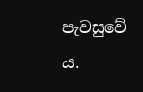පැවසුවේ ය.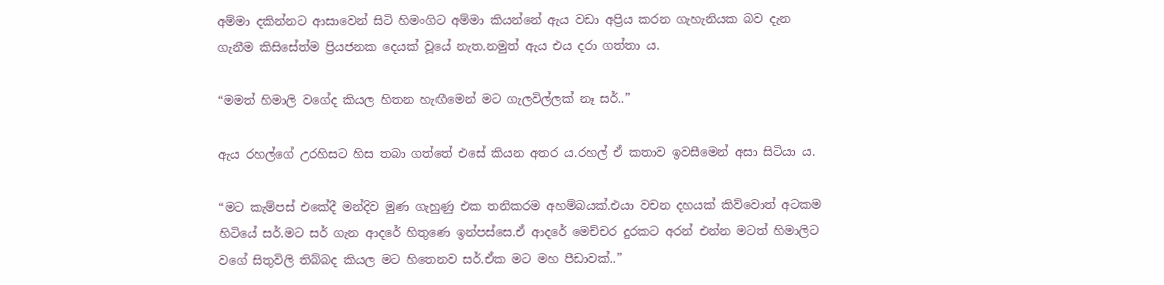අම්මා දකින්නට ආසාවෙන් සිටි හිමංගිට අම්මා කියන්නේ ඇය වඩා අප්‍රිය කරන ගැහැනියක බව දැන ගැනීම කිසිසේත්ම ප්‍රියජනක දෙයක් වූයේ නැත.නමුත් ඇය එය දරා ගත්තා ය.

“මමත් හිමාලි වගේද කියල හිතන හැඟීමෙන් මට ගැලවිල්ලක් නෑ සර්..”

ඇය රහල්ගේ උරහිසට හිස තබා ගත්තේ එසේ කියන අතර ය.රහල් ඒ කතාව ඉවසීමෙන් අසා සිටියා ය.

“මට කැම්පස් එකේදී මන්දිව මුණ ගැහුණු එක තනිකරම අහම්බයක්.එයා වචන දහයක් කිව්වොත් අටකම හිටියේ සර්.මට සර් ගැන ආදරේ හිතුණෙ ඉන්පස්සෙ.ඒ ආදරේ මෙච්චර දුරකට අරන් එන්න මටත් හිමාලිට වගේ සිතුවිලි තිබ්බද කියල මට හිතෙනව සර්.ඒක මට මහ පීඩාවක්..”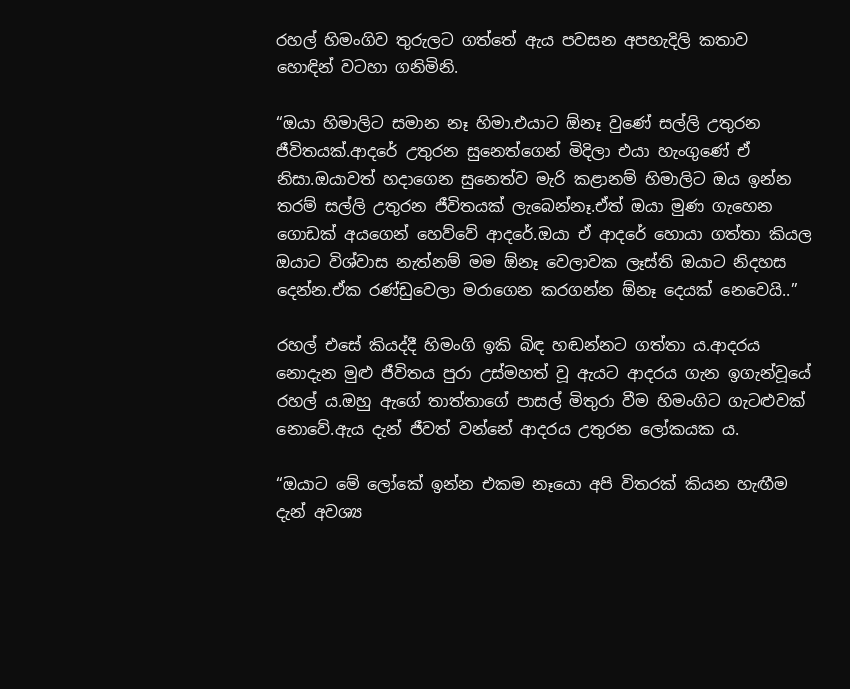රහල් හිමංගිව තුරුලට ගත්තේ ඇය පවසන අපහැදිලි කතාව හොඳින් වටහා ගනිමිනි.

“ඔයා හිමාලිට සමාන නෑ හිමා.එයාට ඕනෑ වුණේ සල්ලි උතුරන ජීවිතයක්.ආදරේ උතුරන සුනෙත්ගෙන් මිදිලා එයා හැංගුණේ ඒ නිසා.ඔයාවත් හදාගෙන සුනෙත්ව මැරි කළානම් හිමාලිට ඔය ඉන්න තරම් සල්ලි උතුරන ජීවිතයක් ලැබෙන්නෑ.ඒත් ඔයා මුණ ගැහෙන ගොඩක් අයගෙන් හෙව්වේ ආදරේ.ඔයා ඒ ආදරේ හොයා ගත්තා කියල ඔයාට විශ්වාස නැත්නම් මම ඕනෑ වෙලාවක ලෑස්ති ඔයාට නිදහස දෙන්න.ඒක රණ්ඩුවෙලා මරාගෙන කරගන්න ඕනෑ දෙයක් නෙවෙයි..”

රහල් එසේ කියද්දී හිමංගි ඉකි බිඳ හඬන්නට ගත්තා ය.ආදරය නොදැන මුළු ජීවිතය පුරා උස්මහත් වූ ඇයට ආදරය ගැන ඉගැන්වූයේ රහල් ය.ඔහු ඇගේ තාත්තාගේ පාසල් මිතුරා වීම හිමංගිට ගැටළුවක් නොවේ.ඇය දැන් ජීවත් වන්නේ ආදරය උතුරන ලෝකයක ය.

“ඔයාට මේ ලෝකේ ඉන්න එකම නෑයො අපි විතරක් කියන හැඟීම දැන් අවශ්‍ය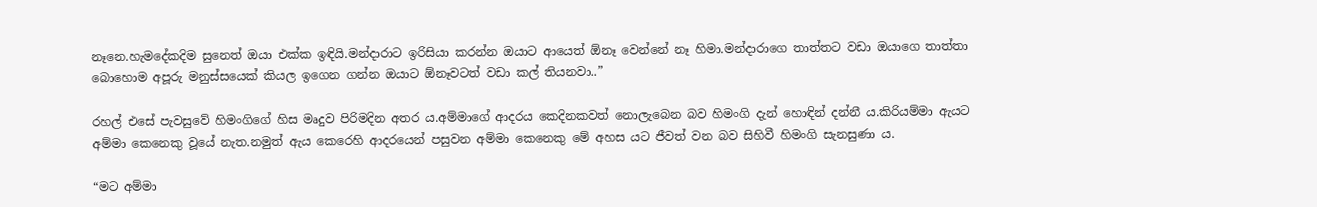නෑනෙ.හැමදේකදිම සුනෙත් ඔයා එක්ක ඉඳියි.මන්දාරාට ඉරිසියා කරන්න ඔයාට ආයෙත් ඕනෑ වෙන්නේ නෑ හිමා.මන්දාරාගෙ තාත්තට වඩා ඔයාගෙ තාත්තා බොහොම අපූරු මනුස්සයෙක් කියල ඉගෙන ගන්න ඔයාට ඕනෑවටත් වඩා කල් තියනවා..”

රහල් එසේ පැවසුවේ හිමංගිගේ හිස මෘදුව පිරිමදින අතර ය.අම්මාගේ ආදරය කෙදිනකවත් නොලැබෙන බව හිමංගි දැන් හොඳින් දන්නී ය.කිරියම්මා ඇයට අම්මා කෙනෙකු වූයේ නැත.නමුත් ඇය කෙරෙහි ආදරයෙන් පසුවන අම්මා කෙනෙකු මේ අහස යට ජීවත් වන බව සිහිවී හිමංගි සැනසුණා ය.

“මට අම්මා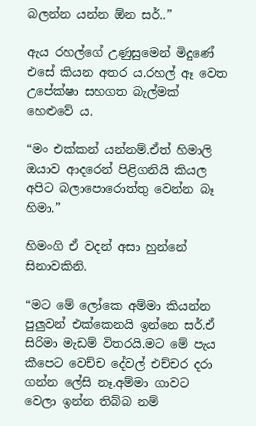බලන්න යන්න ඕන සර්..”

ඇය රහල්ගේ උණුසුමෙන් මිදුණේ එසේ කියන අතර ය.රහල් ඈ වෙත උපේක්ෂා සහගත බැල්මක් හෙළුවේ ය.

“මං එක්කන් යන්නම්.ඒත් හිමාලි ඔයාව ආදරෙන් පිළිගනියි කියල අපිට බලාපොරොත්තු වෙන්න බෑ හිමා.”

හිමංගි ඒ වදන් අසා හුන්නේ සිනාවකිනි.

“මට මේ ලෝකෙ අම්මා කියන්න පුලුවන් එක්කෙනයි ඉන්නෙ සර්.ඒ සිරිමා මැඩම් විතරයි.මට මේ පැය කීපෙට වෙච්ච දේවල් එච්චර දරා ගන්න ලේසි නෑ.අම්මා ගාවට වෙලා ඉන්න තිබ්බ නම්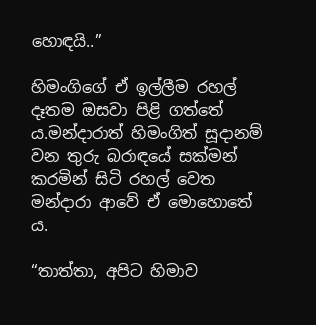හොඳයි..”

හිමංගිගේ ඒ ඉල්ලීම රහල් දෑතම ඔසවා පිළි ගත්තේ ය.මන්දාරාත් හිමංගිත් සූදානම් වන තුරු බරාඳයේ සක්මන් කරමින් සිටි රහල් වෙත මන්දාරා ආවේ ඒ මොහොතේ ය.

“තාත්තා, අපිට හිමාව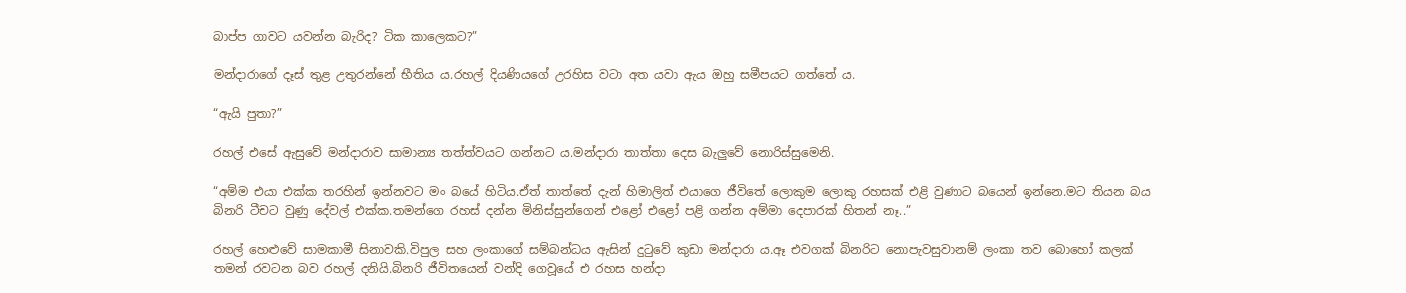බාප්ප ගාවට යවන්න බැරිද? ටික කාලෙකට?”

මන්දාරාගේ දෑස් තුළ උතුරන්නේ භීතිය ය.රහල් දියණියගේ උරහිස වටා අත යවා ඇය ඔහු සමීපයට ගත්තේ ය.

“ඇයි පුතා?”

රහල් එසේ ඇසුවේ මන්දාරාව සාමාන්‍ය තත්ත්වයට ගන්නට ය.මන්දාරා තාත්තා දෙස බැලුවේ නොරිස්සුමෙනි.

“අම්ම එයා එක්ක තරහින් ඉන්නවට මං බයේ හිටිය.ඒත් තාත්තේ දැන් හිමාලිත් එයාගෙ ජීවිතේ ලොකුම ලොකු රහසක් එළි වුණාට බයෙන් ඉන්නෙ.මට තියන බය බිනරි ටීචට වුණු දේවල් එක්ක.තමන්ගෙ රහස් දන්න මිනිස්සුන්ගෙන් එළෝ එළෝ පළි ගන්න අම්මා දෙපාරක් හිතන් නෑ..”

රහල් හෙළුවේ සාමකාමී සිනාවකි.විපුල සහ ලංකාගේ සම්බන්ධය ඇසින් දුටුවේ කුඩා මන්දාරා ය.ඈ එවගක් බිනරිට නොපැවසුවානම් ලංකා තව බොහෝ කලක් තමන් රවටන බව රහල් දනියි.බිනරි ජීවිතයෙන් වන්දි ගෙවූයේ එ රහස හන්දා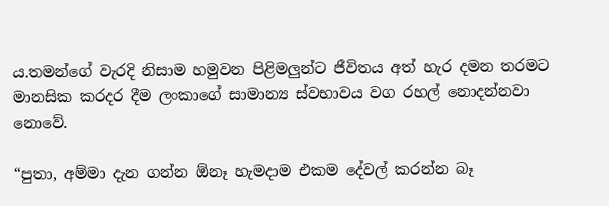ය.තමන්ගේ වැරදි නිසාම හමුවන පිළිමලුන්ට ජීවිතය අත් හැර දමන තරමට මානසික කරදර දීම ලංකාගේ සාමාන්‍ය ස්වභාවය වග රහල් නොදන්නවා නොවේ.

“පුතා, අම්මා දැන ගන්න ඕනෑ හැමදාම එකම දේවල් කරන්න බෑ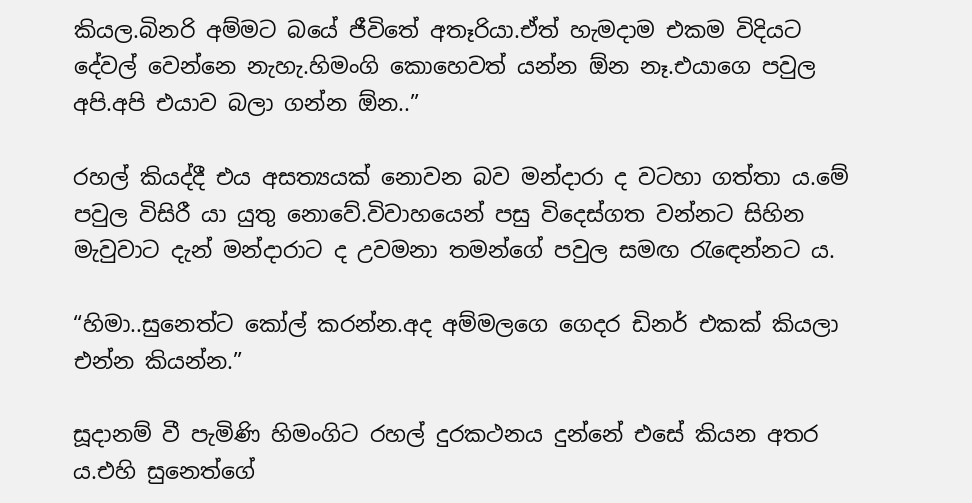කියල.බිනරි අම්මට බයේ ජීවිතේ අතෑරියා.ඒත් හැමදාම එකම විදියට දේවල් වෙන්නෙ නැහැ.හිමංගි කොහෙවත් යන්න ඕන නෑ.එයාගෙ පවුල අපි.අපි එයාව බලා ගන්න ඕන..”

රහල් කියද්දී එය අසත්‍යයක් නොවන බව මන්දාරා ද වටහා ගත්තා ය.මේ පවුල විසිරී යා යුතු නොවේ.විවාහයෙන් පසු විදෙස්ගත වන්නට සිහින මැවුවාට දැන් මන්දාරාට ද උවමනා තමන්ගේ පවුල සමඟ රැඳෙන්නට ය.

“හිමා..සුනෙත්ට කෝල් කරන්න.අද අම්මලගෙ ගෙදර ඩිනර් එකක් කියලා එන්න කියන්න.”

සූදානම් වී පැමිණි හිමංගිට රහල් දුරකථනය දුන්නේ එසේ කියන අතර ය.එහි සුනෙත්ගේ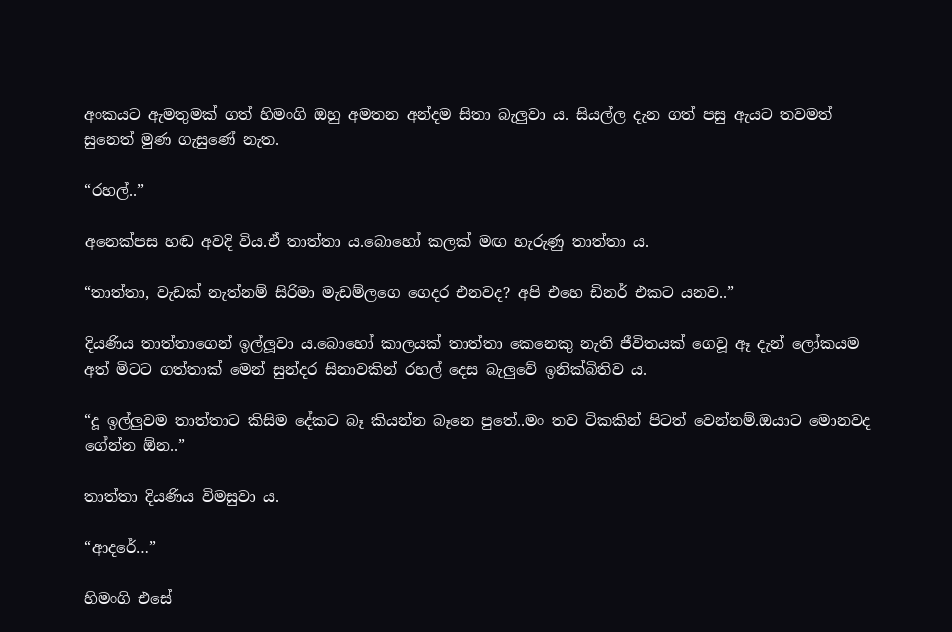අංකයට ඇමතුමක් ගත් හිමංගි ඔහු අමතන අන්දම සිතා බැලුවා ය. සියල්ල දැන ගත් පසු ඇයට තවමත් සුනෙත් මුණ ගැසුණේ නැත.

“රහල්..”

අනෙක්පස හඬ අවදි විය.ඒ තාත්තා ය.බොහෝ කලක් මඟ හැරුණු තාත්තා ය.

“තාත්තා, වැඩක් නැත්නම් සිරිමා මැඩම්ලගෙ ගෙදර එනවද? අපි එහෙ ඩිනර් එකට යනව..”

දියණිය තාත්තාගෙන් ඉල්ලූවා ය.බොහෝ කාලයක් තාත්තා කෙනෙකු නැති ජීවිතයක් ගෙවූ ඈ දැන් ලෝකයම අත් මිටට ගත්තාක් මෙන් සුන්දර සිනාවකින් රහල් දෙස බැලුවේ ඉනික්බිතිව ය.

“දූ ඉල්ලුවම තාත්තාට කිසිම දේකට බෑ කියන්න බෑනෙ පුතේ..මං තව ටිකකින් පිටත් වෙන්නම්.ඔයාට මොනවද ගේන්න ඕන..”

තාත්තා දියණිය විමසුවා ය.

“ආදරේ…”

හිමංගි එසේ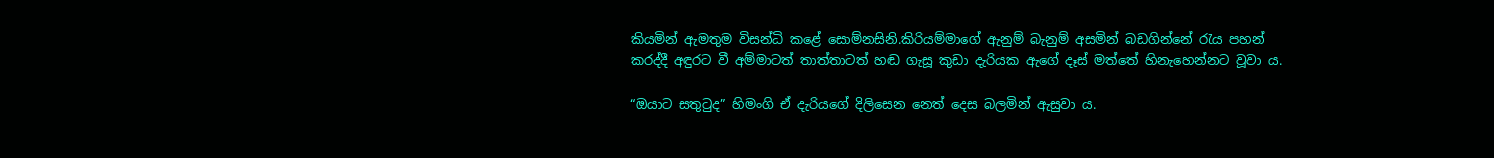කියමින් ඇමතුම විසන්ධි කළේ සොම්නසිනි.කිරියම්මාගේ ඇනුම් බැනුම් අසමින් බඩගින්නේ රැය පහන් කරද්දී අඳුරට වී අම්මාටත් තාත්තාටත් හඬ ගැසූ කුඩා දැරියක ඇගේ දෑස් මත්තේ හිනැහෙන්නට වූවා ය.

“ඔයාට සතුටුද” හිමංගි ඒ දැරියගේ දිලිසෙන නෙත් දෙස බලමින් ඇසුවා ය.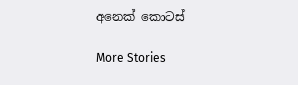අනෙක් කොටස්

More Stories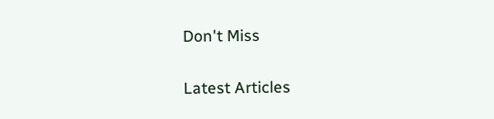Don't Miss


Latest Articles